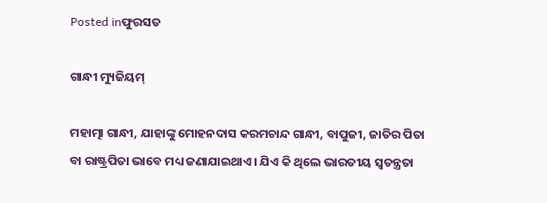Posted inଫୁରସତ

ଗାନ୍ଧୀ ମ୍ୟୁଜିୟମ୍‌

ମହାତ୍ମା ଗାନ୍ଧୀ, ଯାହାଙ୍କୁ ମୋହନଦାସ କରମଚାନ୍ଦ ଗାନ୍ଧୀ, ବାପୁଜୀ, ଜାତିର ପିତା ବା ରାଷ୍ଟ୍ରପିତା ଭାବେ ମଧ୍ୟ ଜଣାଯାଇଥାଏ। ଯିଏ କି ଥିଲେ ଭାରତୀୟ ସ୍ବତନ୍ତ୍ରତା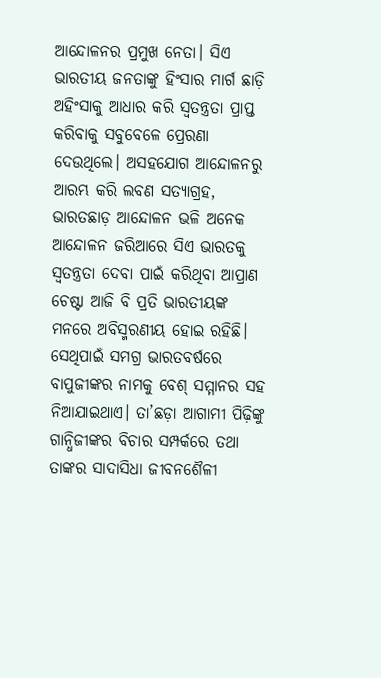ଆନ୍ଦୋଳନର ପ୍ରମୁଖ ନେତା। ସିଏ ଭାରତୀୟ ଜନତାଙ୍କୁ ହିଂସାର ମାର୍ଗ ଛାଡ଼ି ଅହିଂସାକୁ ଆଧାର କରି ସ୍ବତନ୍ତ୍ରତା ପ୍ରାପ୍ତ କରିବାକୁ ସବୁବେଳେ ପ୍ରେରଣା ଦେଉଥିଲେ। ଅସହଯୋଗ ଆନ୍ଦୋଳନରୁ ଆରମ୍ଭ କରି ଲବଣ ସତ୍ୟାଗ୍ରହ, ଭାରତଛାଡ଼ ଆନ୍ଦୋଳନ ଭଳି ଅନେକ ଆନ୍ଦୋଳନ ଜରିଆରେ ସିଏ ଭାରତକୁ ସ୍ବତନ୍ତ୍ରତା ଦେବା ପାଇଁ କରିଥିବା ଆପ୍ରାଣ ଚେଷ୍ଟା ଆଜି ବି ପ୍ରତି ଭାରତୀୟଙ୍କ ମନରେ ଅବିସ୍ମରଣୀୟ ହୋଇ ରହିଛି। ସେଥିପାଇଁ ସମଗ୍ର ଭାରତବର୍ଷରେ ବାପୁଜୀଙ୍କର ନାମକୁ ବେଶ୍‌ ସମ୍ମାନର ସହ ନିଆଯାଇଥାଏ। ତା’ଛଡ଼ା ଆଗାମୀ ପିଢ଼ିଙ୍କୁ ଗାନ୍ଧିଜୀଙ୍କର ବିଚାର ସମ୍ପର୍କରେ ତଥା ତାଙ୍କର ସାଦାସିଧା ଜୀବନଶୈଳୀ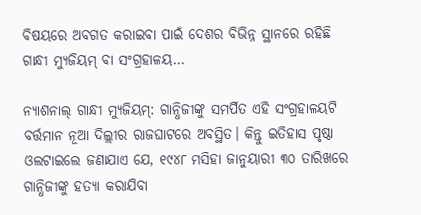ବିଷୟରେ ଅବଗତ କରାଇବା ପାଇଁ ଦେଶର ବିଭିନ୍ନ ସ୍ଥାନରେ ରହିଛି ଗାନ୍ଧୀ ମ୍ୟୁଜିୟମ୍‌ ବା ସଂଗ୍ରହାଳୟ…

ନ୍ୟାଶନାଲ୍‌ ଗାନ୍ଧୀ ମ୍ୟୁଜିୟମ୍‌: ଗାନ୍ଧିଜୀଙ୍କୁ ସମର୍ପିତ ଏହି ସଂଗ୍ରହାଳୟଟି ବର୍ତ୍ତମାନ ନୂଆ ଦିଲ୍ଲୀର ରାଜଘାଟରେ ଅବସ୍ଥିତ। କିନ୍ତୁ ଇତିହାସ ପୃଷ୍ଠା ଓଲଟାଇଲେ ଜଣାଯାଏ ଯେ, ୧୯୪୮ ମସିହା ଜାନୁୟାରୀ ୩୦ ତାରିଖରେ ଗାନ୍ଧିଜୀଙ୍କୁ ହତ୍ୟା କରାଯିବା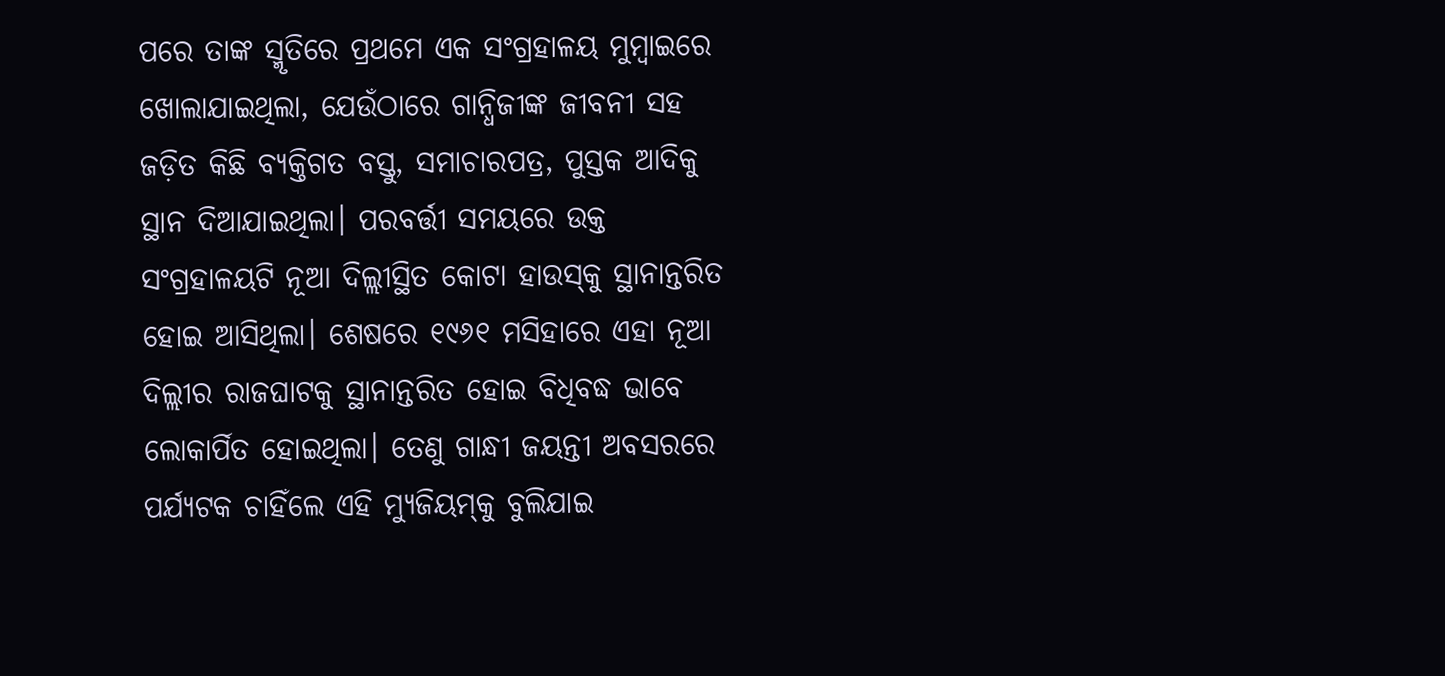ପରେ ତାଙ୍କ ସ୍ମୃତିରେ ପ୍ରଥମେ ଏକ ସଂଗ୍ରହାଳୟ ମୁମ୍ବାଇରେ ଖୋଲାଯାଇଥିଲା, ଯେଉଁଠାରେ ଗାନ୍ଧିଜୀଙ୍କ ଜୀବନୀ ସହ ଜଡ଼ିତ କିଛି ବ୍ୟକ୍ତିଗତ ବସ୍ତୁ, ସମାଚାରପତ୍ର, ପୁସ୍ତକ ଆଦିକୁ ସ୍ଥାନ ଦିଆଯାଇଥିଲା। ପରବର୍ତ୍ତୀ ସମୟରେ ଉକ୍ତ ସଂଗ୍ରହାଳୟଟି ନୂଆ ଦିଲ୍ଲୀସ୍ଥିତ କୋଟା ହାଉସ୍‌କୁ ସ୍ଥାନାନ୍ତରିତ ହୋଇ ଆସିଥିଲା। ଶେଷରେ ୧୯୬୧ ମସିହାରେ ଏହା ନୂଆ ଦିଲ୍ଲୀର ରାଜଘାଟକୁ ସ୍ଥାନାନ୍ତରିତ ହୋଇ ବିଧିବଦ୍ଧ ଭାବେ ଲୋକାର୍ପିତ ହୋଇଥିଲା। ତେଣୁ ଗାନ୍ଧୀ ଜୟନ୍ତୀ ଅବସରରେ ପର୍ଯ୍ୟଟକ ଚାହିଁଲେ ଏହି ମ୍ୟୁଜିୟମ୍‌କୁ ବୁଲିଯାଇ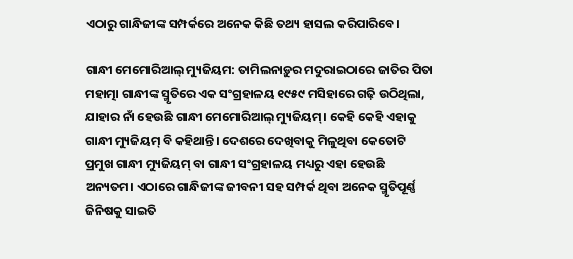ଏଠାରୁ ଗାନ୍ଧିଜୀଙ୍କ ସମ୍ପର୍କରେ ଅନେକ କିଛି ତଥ୍ୟ ହାସଲ କରିପାରିବେ।

ଗାନ୍ଧୀ ମେମୋରିଆଲ୍‌ ମ୍ୟୁଜିୟମ: ତାମିଲନାଡ଼ୁର ମଦୁରାଇଠାରେ ଜାତିର ପିତା ମହାତ୍ମା ଗାନ୍ଧୀଙ୍କ ସ୍ମୃତିରେ ଏକ ସଂଗ୍ରହାଳୟ ୧୯୫୯ ମସିହାରେ ଗଢ଼ି ଉଠିଥିଲା, ଯାହାର ନାଁ ହେଉଛି ଗାନ୍ଧୀ ମେମୋରିଆଲ୍‌ ମ୍ୟୁଜିୟମ୍‌। କେହି କେହି ଏହାକୁ ଗାନ୍ଧୀ ମ୍ୟୁଜିୟମ୍‌ ବି କହିଥାନ୍ତି। ଦେଶରେ ଦେଖିବାକୁ ମିଳୁଥିବା କେତୋଟି ପ୍ରମୁଖ ଗାନ୍ଧୀ ମ୍ୟୁଜିୟମ୍‌ ବା ଗାନ୍ଧୀ ସଂଗ୍ରହାଳୟ ମଧ୍ୟରୁ ଏହା ହେଉଛି ଅନ୍ୟତମ। ଏଠାରେ ଗାନ୍ଧିଜୀଙ୍କ ଜୀବନୀ ସହ ସମ୍ପର୍କ ଥିବା ଅନେକ ସ୍ମୃତିପୂର୍ଣ୍ଣ ଜିନିଷକୁ ସାଇତି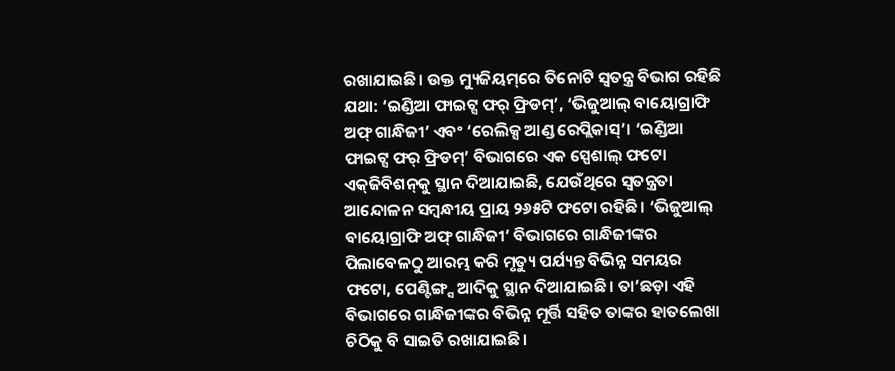ରଖାଯାଇଛି। ଉକ୍ତ ମ୍ୟୁଜିୟମ୍‌ରେ ତିନୋଟି ସ୍ବତନ୍ତ୍ର ବିଭାଗ ରହିଛି ଯଥା: ‘ଇଣ୍ଡିଆ ଫାଇଟ୍ସ ଫର୍‌ ଫ୍ରିଡମ୍‌’, ‘ଭିଜୁଆଲ୍‌ ବାୟୋଗ୍ରାଫି ଅଫ୍‌ ଗାନ୍ଧିଜୀ’ ଏବଂ ‘ରେଲିକ୍ସ ଆଣ୍ଡ ରେପ୍ଲିକାସ୍‌’। ‘ଇଣ୍ଡିଆ ଫାଇଟ୍ସ ଫର୍‌ ଫ୍ରିଡମ୍‌’ ବିଭାଗରେ ଏକ ସ୍ପେଶାଲ୍‌ ଫଟୋ ଏକ୍‌ଜିବିଶନ୍‌କୁ ସ୍ଥାନ ଦିଆଯାଇଛି, ଯେଉଁଥିରେ ସ୍ବତନ୍ତ୍ରତା ଆନ୍ଦୋଳନ ସମ୍ବନ୍ଧୀୟ ପ୍ରାୟ ୨୬୫ଟି ଫଟୋ ରହିଛି। ‘ଭିଜୁଆଲ୍‌ ବାୟୋଗ୍ରାଫି ଅଫ୍‌ ଗାନ୍ଧିଜୀ’ ବିଭାଗରେ ଗାନ୍ଧିଜୀଙ୍କର ପିଲାବେଳଠୁ ଆରମ୍ଭ କରି ମୃତ୍ୟୁ ପର୍ଯ୍ୟନ୍ତ ବିଭିନ୍ନ ସମୟର ଫଟୋ, ପେଣ୍ଟିଙ୍ଗ୍ସ ଆଦିକୁ ସ୍ଥାନ ଦିଆଯାଇଛି। ତା’ଛଡ଼ା ଏହି ବିଭାଗରେ ଗାନ୍ଧିଜୀଙ୍କର ବିଭିନ୍ନ ମୂର୍ତ୍ତି ସହିତ ତାଙ୍କର ହାତଲେଖା ଚିଠିକୁ ବି ସାଇତି ରଖାଯାଇଛି।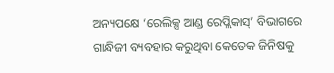ଅନ୍ୟପକ୍ଷେ ‘ରେଲିକ୍ସ ଆଣ୍ଡ ରେପ୍ଲିକାସ୍‌’ ବିଭାଗରେ ଗାନ୍ଧିଜୀ ବ୍ୟବହାର କରୁଥିବା କେତେକ ଜିନିଷକୁ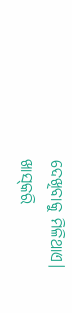ଦେଖିବାକୁ ମିଳିଥାଏ। ଖାସ୍‌କରି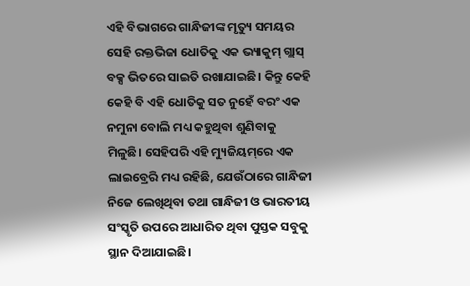ଏହି ବିଭାଗରେ ଗାନ୍ଧିଜୀଙ୍କ ମୃତ୍ୟୁ ସମୟର ସେହି ରକ୍ତଭିଜା ଧୋତିକୁ ଏକ ଭ୍ୟାକୁମ୍‌ ଗ୍ଲାସ୍‌ ବକ୍ସ ଭିତରେ ସାଇତି ରଖାଯାଇଛି। କିନ୍ତୁ କେହି କେହି ବି ଏହି ଧୋତିକୁ ସତ ନୁହେଁ ବରଂ ଏକ ନମୁନା ବୋଲି ମଧ୍ୟ କହୁଥିବା ଶୁଣିବାକୁ ମିଳୁଛି। ସେହିପରି ଏହି ମ୍ୟୁଜିୟମ୍‌ରେ ଏକ ଲାଇବ୍ରେରି ମଧ୍ୟ ରହିଛି, ଯେଉଁଠାରେ ଗାନ୍ଧିଜୀ ନିଜେ ଲେଖିଥିବା ତଥା ଗାନ୍ଧିଜୀ ଓ ଭାରତୀୟ ସଂସ୍କୃତି ଉପରେ ଆଧାରିତ ଥିବା ପୁସ୍ତକ ସବୁକୁ ସ୍ଥାନ ଦିଆଯାଇଛି।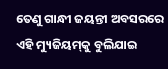ତେଣୁ ଗାନ୍ଧୀ ଜୟନ୍ତୀ ଅବସରରେ ଏହି ମ୍ୟୁଜିୟମ୍‌କୁ ବୁଲିଯାଇ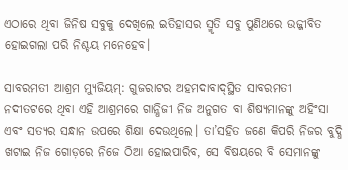ଏଠାରେ ଥିବା ଜିନିଷ ସବୁକୁ ଦେଖିଲେ ଇତିହାସର ସ୍ମୃତି ସବୁ ପୁଣିଥରେ ଉଜ୍ଜୀବିତ ହୋଇଗଲା ପରି ନିଶ୍ଚୟ ମନେହେବ।

ସାବରମତୀ ଆଶ୍ରମ ମ୍ୟୁଜିୟମ୍‌: ଗୁଜରାଟର ଅହମଦାବାଦ୍‌ସ୍ଥିତ ସାବରମତୀ ନଦୀତଟରେ ଥିବା ଏହି ଆଶ୍ରମରେ ଗାନ୍ଧିଜୀ ନିଜ ଅନୁଗତ ବା ଶିଷ୍ୟମାନଙ୍କୁ ଅହିଂସା ଏବଂ ସତ୍ୟର ସନ୍ଧାନ ଉପରେ ଶିକ୍ଷା ଦେଉଥିଲେ। ତା’ସହିତ ଜଣେ କିପରି ନିଜର ବୁଦ୍ଧି ଖଟାଇ ନିଜ ଗୋଡ଼ରେ ନିଜେ ଠିଆ ହୋଇପାରିବ, ସେ ବିଷୟରେ ବି ସେମାନଙ୍କୁ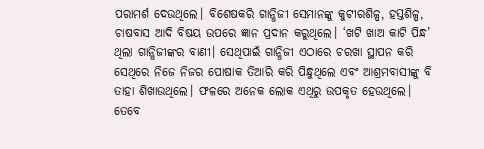ପରାମର୍ଶ ଦେଉଥିଲେ। ବିଶେଷକରି ଗାନ୍ଧିଜୀ ସେମାନଙ୍କୁ କୁଟୀରଶିଳ୍ପ, ହସ୍ତଶିଳ୍ପ, ଚାଷବାସ ଆଦି ବିଷୟ ଉପରେ ଜ୍ଞାନ ପ୍ରଦାନ କରୁଥିଲେ। ‘ଖଟି ଖାଅ କାଟି ପିନ୍ଧ’ ଥିଲା ଗାନ୍ଧିଜୀଙ୍କର ବାଣୀ। ସେଥିପାଇଁ ଗାନ୍ଧିଜୀ ଏଠାରେ ଚରଖା ସ୍ଥାପନ କରି ସେଥିରେ ନିଜେ ନିଜର ପୋଷାକ ତିଆରି କରି ପିନ୍ଧୁଥିଲେ ଏବଂ ଆଶ୍ରମବାସୀଙ୍କୁ ବି ତାହା ଶିଖାଉଥିଲେ। ଫଳରେ ଅନେକ ଲୋକ ଏଥିରୁ ଉପକୃତ ହେଉଥିଲେ। ତେବେ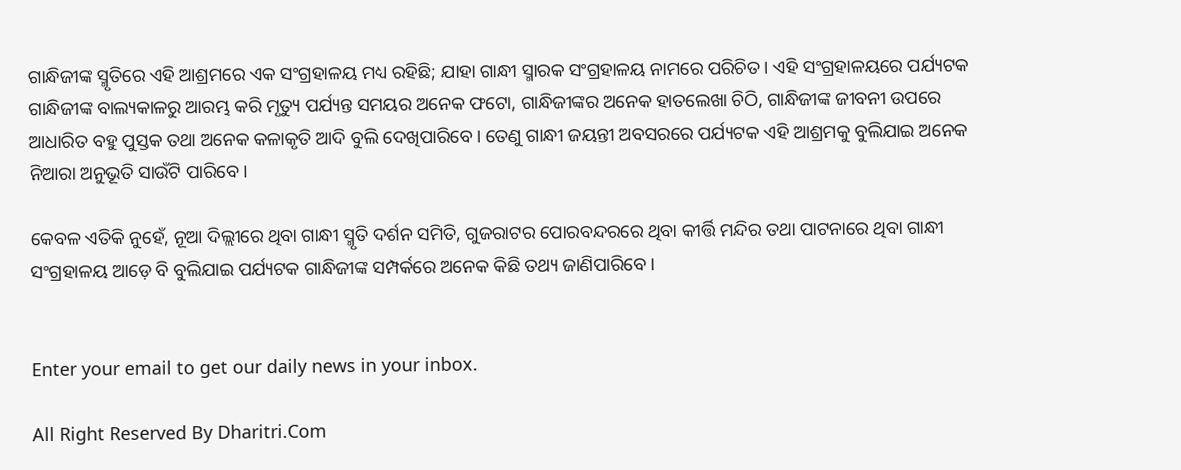ଗାନ୍ଧିଜୀଙ୍କ ସ୍ମୃତିରେ ଏହି ଆଶ୍ରମରେ ଏକ ସଂଗ୍ରହାଳୟ ମଧ୍ୟ ରହିଛି; ଯାହା ଗାନ୍ଧୀ ସ୍ମାରକ ସଂଗ୍ରହାଳୟ ନାମରେ ପରିଚିତ। ଏହି ସଂଗ୍ରହାଳୟରେ ପର୍ଯ୍ୟଟକ ଗାନ୍ଧିଜୀଙ୍କ ବାଲ୍ୟକାଳରୁ ଆରମ୍ଭ କରି ମୃତ୍ୟୁ ପର୍ଯ୍ୟନ୍ତ ସମୟର ଅନେକ ଫଟୋ, ଗାନ୍ଧିଜୀଙ୍କର ଅନେକ ହାତଲେଖା ଚିଠି, ଗାନ୍ଧିଜୀଙ୍କ ଜୀବନୀ ଉପରେ ଆଧାରିତ ବହୁ ପୁସ୍ତକ ତଥା ଅନେକ କଳାକୃତି ଆଦି ବୁଲି ଦେଖିପାରିବେ। ତେଣୁ ଗାନ୍ଧୀ ଜୟନ୍ତୀ ଅବସରରେ ପର୍ଯ୍ୟଟକ ଏହି ଆଶ୍ରମକୁ ବୁଲିଯାଇ ଅନେକ ନିଆରା ଅନୁଭୂତି ସାଉଁଟି ପାରିବେ।

କେବଳ ଏତିକି ନୁହେଁ, ନୂଆ ଦିଲ୍ଲୀରେ ଥିବା ଗାନ୍ଧୀ ସ୍ମୃତି ଦର୍ଶନ ସମିତି, ଗୁଜରାଟର ପୋରବନ୍ଦରରେ ଥିବା କୀର୍ତ୍ତି ମନ୍ଦିର ତଥା ପାଟନାରେ ଥିବା ଗାନ୍ଧୀ ସଂଗ୍ରହାଳୟ ଆଡ଼େ ବି ବୁଲିଯାଇ ପର୍ଯ୍ୟଟକ ଗାନ୍ଧିଜୀଙ୍କ ସମ୍ପର୍କରେ ଅନେକ କିଛି ତଥ୍ୟ ଜାଣିପାରିବେ।


Enter your email to get our daily news in your inbox.

All Right Reserved By Dharitri.Com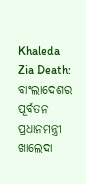Khaleda Zia Death: ବାଂଲାଦେଶର ପୂର୍ବତନ ପ୍ରଧାନମନ୍ତ୍ରୀ ଖାଲେଦା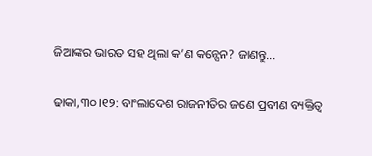ଜିଆଙ୍କର ଭାରତ ସହ ଥିଲା କ’ଣ କନ୍ସେନ? ଜାଣନ୍ତୁ…

ଢାକା,୩୦।୧୨: ବାଂଲାଦେଶ ରାଜନୀତିର ଜଣେ ପ୍ରବୀଣ ବ୍ୟକ୍ତିତ୍ୱ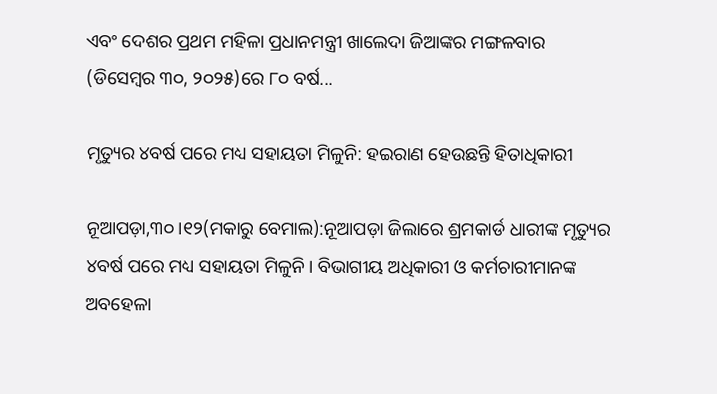ଏବଂ ଦେଶର ପ୍ରଥମ ମହିଳା ପ୍ରଧାନମନ୍ତ୍ରୀ ଖାଲେଦା ଜିଆଙ୍କର ମଙ୍ଗଳବାର (ଡିସେମ୍ବର ୩୦, ୨୦୨୫)ରେ ୮୦ ବର୍ଷ...

ମୃତ୍ୟୁର ୪ବର୍ଷ ପରେ ମଧ୍ୟ ସହାୟତା ମିଳୁନି: ହଇରାଣ ହେଉଛନ୍ତି ହିତାଧିକାରୀ

ନୂଆପଡ଼ା,୩୦।୧୨(ମକାରୁ ବେମାଲ):ନୂଆପଡ଼ା ଜିଲାରେ ଶ୍ରମକାର୍ଡ ଧାରୀଙ୍କ ମୃତ୍ୟୁର ୪ବର୍ଷ ପରେ ମଧ୍ୟ ସହାୟତା ମିଳୁନି। ବିଭାଗୀୟ ଅଧିକାରୀ ଓ କର୍ମଚାରୀମାନଙ୍କ ଅବହେଳା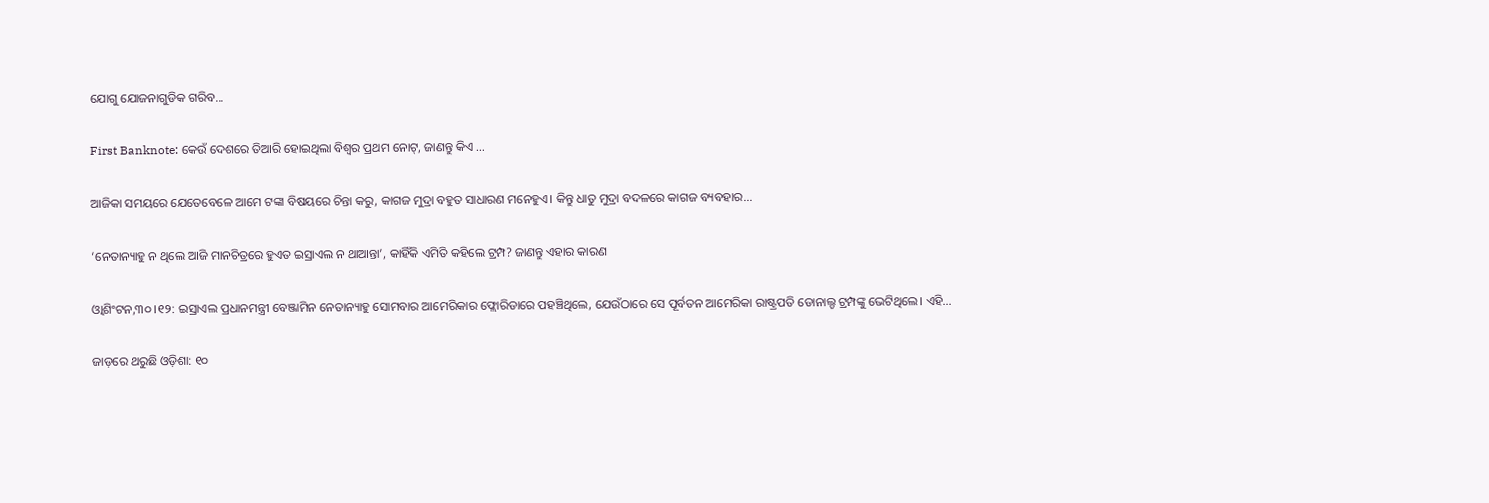ଯୋଗୁ ଯୋଜନାଗୁଡିକ ଗରିବ...

First Banknote: କେଉଁ ଦେଶରେ ତିଆରି ହୋଇଥିଲା ବିଶ୍ୱର ପ୍ରଥମ ନୋଟ୍, ଜାଣନ୍ତୁ କିଏ …

ଆଜିକା ସମୟରେ ଯେତେବେଳେ ଆମେ ଟଙ୍କା ବିଷୟରେ ଚିନ୍ତା କରୁ, କାଗଜ ମୁଦ୍ରା ବହୁତ ସାଧାରଣ ମନେହୁଏ। କିନ୍ତୁ ଧାତୁ ମୁଦ୍ରା ବଦଳରେ କାଗଜ ବ୍ୟବହାର...

‘ନେତାନ୍ୟାହୁ ନ ଥିଲେ ଆଜି ମାନଚିତ୍ରରେ ହୁଏତ ଇସ୍ରାଏଲ ନ ଥାଆନ୍ତା’, କାହିଁକି ଏମିତି କହିଲେ ଟ୍ରମ୍ପ? ଜାଣନ୍ତୁ ଏହାର କାରଣ

ଓ୍ବାଶିଂଟନ,୩୦ ।୧୨: ଇସ୍ରାଏଲ ପ୍ରଧାନମନ୍ତ୍ରୀ ବେଞ୍ଜାମିନ ନେତାନ୍ୟାହୁ ସୋମବାର ଆମେରିକାର ଫ୍ଲୋରିଡାରେ ପହଞ୍ଚିଥିଲେ, ଯେଉଁଠାରେ ସେ ପୂର୍ବତନ ଆମେରିକା ରାଷ୍ଟ୍ରପତି ଡୋନାଲ୍ଡ ଟ୍ରମ୍ପଙ୍କୁ ଭେଟିଥିଲେ। ଏହି...

ଜାଡ଼ରେ ଥରୁଛି ଓଡ଼ିଶା: ୧୦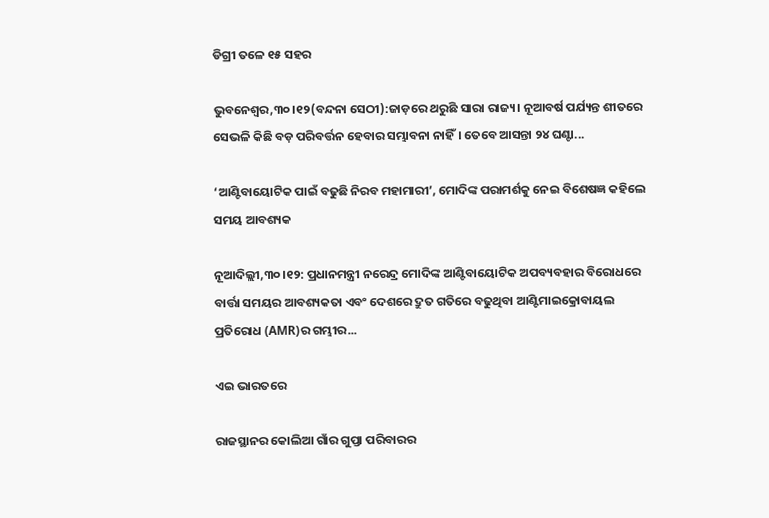ଡିଗ୍ରୀ ତଳେ ୧୫ ସହର

ଭୁବନେଶ୍ୱର,୩୦।୧୨(ବନ୍ଦନା ସେଠୀ):ଜାଡ଼ରେ ଥରୁଛି ସାରା ରାଜ୍ୟ। ନୂଆବର୍ଷ ପର୍ଯ୍ୟନ୍ତ ଶୀତରେ ସେଭଳି କିଛି ବଡ଼ ପରିବର୍ତ୍ତନ ହେବାର ସମ୍ଭାବନା ନାହିଁ। ତେବେ ଆସନ୍ତା ୨୪ ଘଣ୍ଟା...

‘ଆଣ୍ଟିବାୟୋଟିକ ପାଇଁ ବଢୁଛି ନିରବ ମହାମାରୀ’, ମୋଦିଙ୍କ ପରାମର୍ଶକୁ ନେଇ ବିଶେଷଜ୍ଞ କହିଲେ ସମୟ ଆବଶ୍ୟକ

ନୂଆଦିଲ୍ଲୀ,୩୦।୧୨: ପ୍ରଧାନମନ୍ତ୍ରୀ ନରେନ୍ଦ୍ର ମୋଦିଙ୍କ ଆଣ୍ଟିବାୟୋଟିକ ଅପବ୍ୟବହାର ବିରୋଧରେ ବାର୍ତ୍ତା ସମୟର ଆବଶ୍ୟକତା ଏବଂ ଦେଶରେ ଦ୍ରୁତ ଗତିରେ ବଢୁଥିବା ଆଣ୍ଟିମାଇକ୍ରୋବାୟଲ ପ୍ରତିରୋଧ (AMR)ର ଗମ୍ଭୀର...

ଏଇ ଭାରତରେ

ରାଜସ୍ଥାନର କୋଲିଆ ଗାଁର ଗୁପ୍ତା ପରିବାରର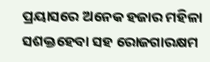ପ୍ରୟାସରେ ଅନେକ ହଜାର ମହିଳା ସଶକ୍ତହେବା ସହ ରୋଜଗାରକ୍ଷମ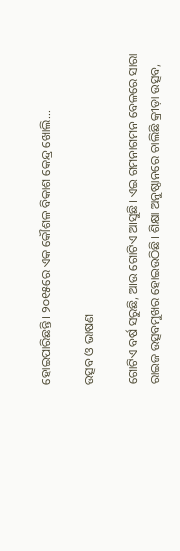ହୋଇପାରିଛନ୍ତି। ୨୦୧୫ରେ ଏକ କୌଶଳ ବିକାଶ କେନ୍ଦ୍ର ଖୋଲି...

ଉତ୍ସବ ଓ ଭାଷଣ

ଗୋଟିଏ ବର୍ଷ ସରୁଛି, ଆଉ ଗୋଟିଏ ଆସୁଛି। ଏଇ ଗମନାଗମନ ବେଳରେ ସାରା ରାଇଜ ଉତ୍ସବମୁଖର ହୋଇଉଠିଛି। ଶିକ୍ଷା ଅନୁଷ୍ଠାନରେ ଚାଲିଛି କ୍ରୀଡ଼ା ଉତ୍ସବ,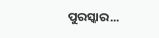ପୁରସ୍କାର...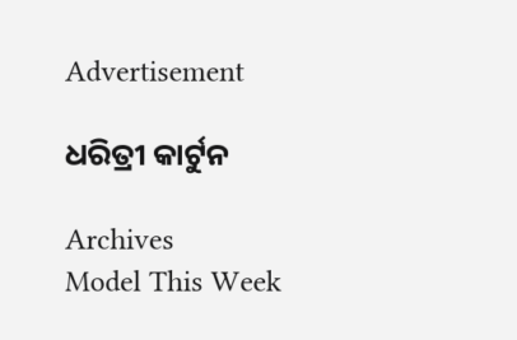Advertisement

ଧରିତ୍ରୀ କାର୍ଟୁନ

Archives
Model This Week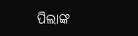ପିଲାଙ୍କ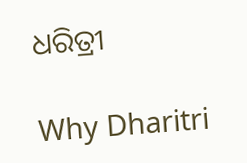ଧରିତ୍ରୀ

Why Dharitri